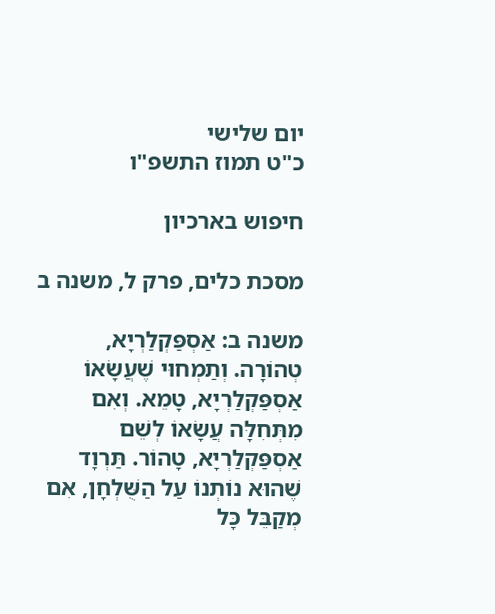יום שלישי
כ"ט תמוז התשפ"ו

חיפוש בארכיון

מסכת כלים, פרק ל, משנה ב

משנה ב: אַסְפַּקְלַרְיָא, טְהוֹרָה. וְתַמְחוּי שֶׁעֲשָׂאוֹ אַסְפַּקְלַרְיָא, טָמֵא. וְאִם מִתְּחִלָּה עֲשָׂאוֹ לְשֵׁם אַסְפַּקְלַרְיָא, טָהוֹר. תַּרְוָד שֶׁהוּא נוֹתְנוֹ עַל הַשֻּׁלְחָן, אִם מְקַבֵּל כָּל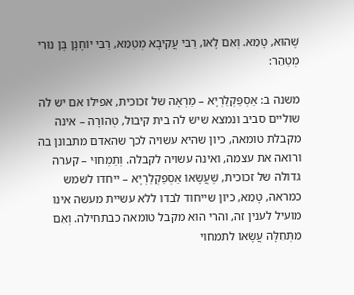שֶׁהוּא, טָמֵא. וְאִם לָאו, רַבִּי עֲקִיבָא מְטַמֵּא, רַבִּי יוֹחָנָן בֶּן נוּרִי מְטַהֵר:

משנה ב: אַסְפַּקְלַרְיָא – מַרְאָה של זכוכית, אפילו אם יש לה שוליים סביב ונמצא שיש לה בית קיבול, טְהוֹרָה – אינה מקבלת טומאה, כיון שהיא עשויה לכך שהאדם מתבונן בה ורואה את עצמה, ואינה עשויה לקבלה. וְתַמְחוּי – קערה גדולה של זכוכית, שֶׁעֲשָׂאוֹ אַסְפַּקְלַרְיָא – ייחדו לשמש כמראה, טָמֵא, כיון שייחוד לבדו ללא עשיית מעשה אינו מועיל לענין זה, והרי הוא מקבל טומאה כבתחילה. וְאִם מִתְּחִלָּה עֲשָׂאוֹ לתמחוי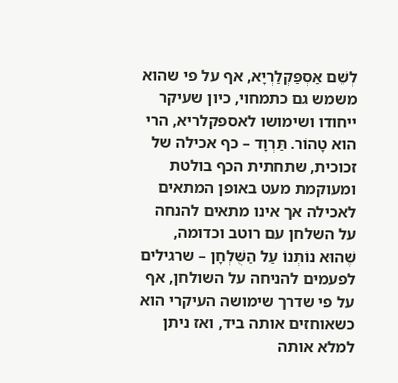לְשֵׁם אַסְפַּקְלַרְיָא, אף על פי שהוא משמש גם כתמחוי, כיון שעיקר ייחודו ושימושו לאספקלריא, הרי הוא טָהוֹר. תַּרְוָד – כף אכילה של זכוכית, שתחתית הכף בולטת ומעוקמת מעט באופן המתאים לאכילה אך אינו מתאים להנחה על השלחן עם רוטב וכדומה, שֶׁהוּא נוֹתְנוֹ עַל הַשֻּׁלְחָן – שרגילים לפעמים להניחה על השולחן, אף על פי שדרך שימושה העיקרי הוא כשאוחזים אותה ביד, ואז ניתן למלא אותה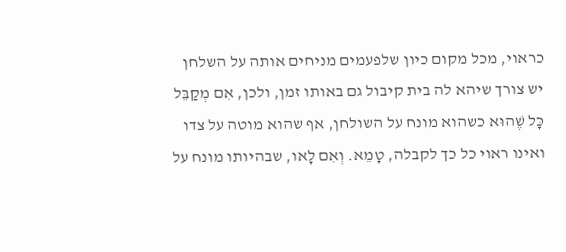כראוי, מכל מקום כיון שלפעמים מניחים אותה על השלחן יש צורך שיהא לה בית קיבול גם באותו זמן, ולכן, אִם מְקַבֵּל כָּל שֶׁהוּא כשהוא מונח על השולחן, אף שהוא מוטה על צדו ואינו ראוי כל כך לקבלה, טָמֵא. וְאִם לָאו, שבהיותו מונח על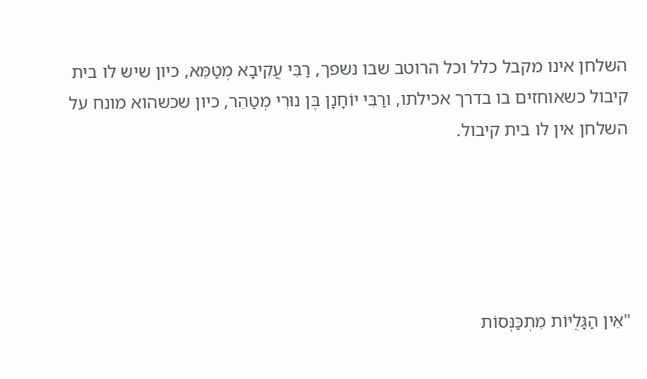השלחן אינו מקבל כלל וכל הרוטב שבו נשפך, רַבִּי עֲקִיבָא מְטַמֵּא, כיון שיש לו בית קיבול כשאוחזים בו בדרך אכילתו, ורַבִּי יוֹחָנָן בֶּן נוּרִי מְטַהֵר, כיון שכשהוא מונח על השלחן אין לו בית קיבול.





"אֵין הַגָּלֻיּוֹת מִתְכַּנְּסוֹת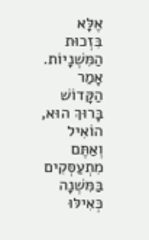אֶלָּא בִּזְכוּת הַמִּשְׁנָיוֹת. אָמַר הַקָּדוֹשׁ בָּרוּךְ הוּא,
הוֹאִיל וְאַתֶּם מִתְעַסְּקִים בַּמִּשְׁנָה כְּאִילּוּ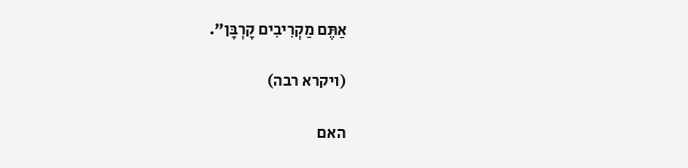אַתֶּם מַקְרִיבִים קָרְבָּן".

(ויקרא רבה)

האם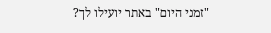"זמני היום" באתר יועילו לך?